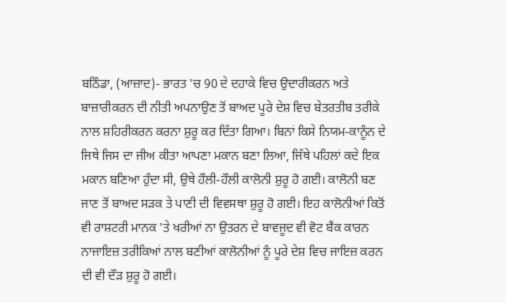ਬਠਿੰਡਾ, (ਆਜ਼ਾਦ)- ਭਾਰਤ 'ਚ 90 ਦੇ ਦਹਾਕੇ ਵਿਚ ਉਦਾਰੀਕਰਨ ਅਤੇ ਬਾਜ਼ਾਰੀਕਰਨ ਦੀ ਨੀਤੀ ਅਪਨਾਉਣ ਤੋਂ ਬਾਅਦ ਪੂਰੇ ਦੇਸ਼ ਵਿਚ ਬੇਤਰਤੀਬ ਤਰੀਕੇ ਨਾਲ ਸ਼ਹਿਰੀਕਰਨ ਕਰਨਾ ਸ਼ੁਰੂ ਕਰ ਦਿੱਤਾ ਗਿਆ। ਬਿਨਾਂ ਕਿਸੇ ਨਿਯਮ-ਕਾਨੂੰਨ ਦੇ ਜਿਥੇ ਜਿਸ ਦਾ ਜੀਅ ਕੀਤਾ ਆਪਣਾ ਮਕਾਨ ਬਣਾ ਲਿਆ, ਜਿੱਥੇ ਪਹਿਲਾਂ ਕਦੇ ਇਕ ਮਕਾਨ ਬਣਿਆ ਹੁੰਦਾ ਸੀ, ਉਥੇ ਹੌਲੀ-ਹੌਲੀ ਕਾਲੋਨੀ ਸ਼ੁਰੂ ਹੋ ਗਈ। ਕਾਲੋਨੀ ਬਣ ਜਾਣ ਤੋਂ ਬਾਅਦ ਸੜਕ ਤੇ ਪਾਣੀ ਦੀ ਵਿਵਸਥਾ ਸ਼ੁਰੂ ਹੋ ਗਈ। ਇਹ ਕਾਲੋਨੀਆਂ ਕਿਤੋਂ ਵੀ ਰਾਸ਼ਟਰੀ ਮਾਨਕ 'ਤੇ ਖਰੀਆਂ ਨਾ ਉਤਰਨ ਦੇ ਬਾਵਜੂਦ ਵੀ ਵੋਟ ਬੈਂਕ ਕਾਰਨ ਨਾਜਾਇਜ਼ ਤਰੀਕਿਆਂ ਨਾਲ ਬਣੀਆਂ ਕਾਲੋਨੀਆਂ ਨੂੰ ਪੂਰੇ ਦੇਸ਼ ਵਿਚ ਜਾਇਜ਼ ਕਰਨ ਦੀ ਵੀ ਦੌੜ ਸ਼ੁਰੂ ਹੋ ਗਈ।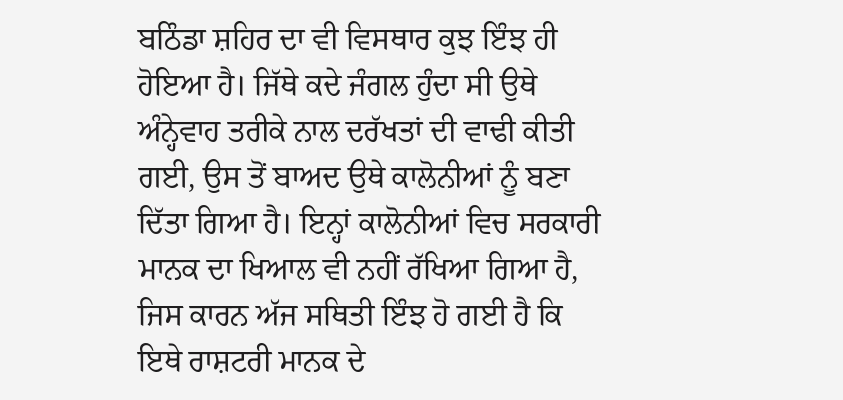ਬਠਿੰਡਾ ਸ਼ਹਿਰ ਦਾ ਵੀ ਵਿਸਥਾਰ ਕੁਝ ਇੰਝ ਹੀ ਹੋਇਆ ਹੈ। ਜਿੱਥੇ ਕਦੇ ਜੰਗਲ ਹੁੰਦਾ ਸੀ ਉਥੇ ਅੰਨ੍ਹੇਵਾਹ ਤਰੀਕੇ ਨਾਲ ਦਰੱਖਤਾਂ ਦੀ ਵਾਢੀ ਕੀਤੀ ਗਈ, ਉਸ ਤੋਂ ਬਾਅਦ ਉਥੇ ਕਾਲੋਨੀਆਂ ਨੂੰ ਬਣਾ ਦਿੱਤਾ ਗਿਆ ਹੈ। ਇਨ੍ਹਾਂ ਕਾਲੋਨੀਆਂ ਵਿਚ ਸਰਕਾਰੀ ਮਾਨਕ ਦਾ ਖਿਆਲ ਵੀ ਨਹੀਂ ਰੱਖਿਆ ਗਿਆ ਹੈ, ਜਿਸ ਕਾਰਨ ਅੱਜ ਸਥਿਤੀ ਇੰਝ ਹੋ ਗਈ ਹੈ ਕਿ ਇਥੇ ਰਾਸ਼ਟਰੀ ਮਾਨਕ ਦੇ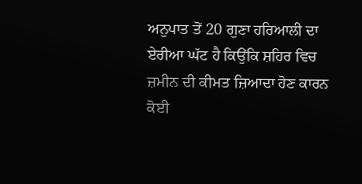ਅਨੁਪਾਤ ਤੋਂ 20 ਗੁਣਾ ਹਰਿਆਲੀ ਦਾ ਏਰੀਆ ਘੱਟ ਹੈ ਕਿਉਂਕਿ ਸ਼ਹਿਰ ਵਿਚ ਜ਼ਮੀਨ ਦੀ ਕੀਮਤ ਜ਼ਿਆਦਾ ਹੋਣ ਕਾਰਨ ਕੋਈ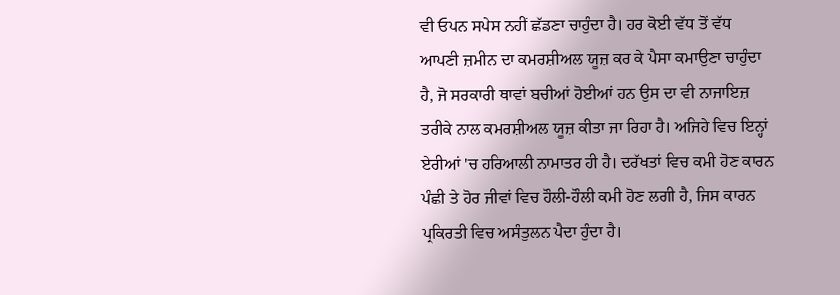ਵੀ ਓਪਨ ਸਪੇਸ ਨਹੀਂ ਛੱਡਣਾ ਚਾਹੁੰਦਾ ਹੈ। ਹਰ ਕੋਈ ਵੱਧ ਤੋਂ ਵੱਧ ਆਪਣੀ ਜ਼ਮੀਨ ਦਾ ਕਮਰਸ਼ੀਅਲ ਯੂਜ਼ ਕਰ ਕੇ ਪੈਸਾ ਕਮਾਉਣਾ ਚਾਹੁੰਦਾ ਹੈ, ਜੋ ਸਰਕਾਰੀ ਥਾਵਾਂ ਬਚੀਆਂ ਹੋਈਆਂ ਹਨ ਉਸ ਦਾ ਵੀ ਨਾਜਾਇਜ਼ ਤਰੀਕੇ ਨਾਲ ਕਮਰਸ਼ੀਅਲ ਯੂਜ਼ ਕੀਤਾ ਜਾ ਰਿਹਾ ਹੈ। ਅਜਿਹੇ ਵਿਚ ਇਨ੍ਹਾਂ ਏਰੀਆਂ 'ਚ ਹਰਿਆਲੀ ਨਾਮਾਤਰ ਹੀ ਹੈ। ਦਰੱਖਤਾਂ ਵਿਚ ਕਮੀ ਹੋਣ ਕਾਰਨ ਪੰਛੀ ਤੇ ਹੋਰ ਜੀਵਾਂ ਵਿਚ ਹੌਲੀ-ਹੌਲੀ ਕਮੀ ਹੋਣ ਲਗੀ ਹੈ, ਜਿਸ ਕਾਰਨ ਪ੍ਰਕਿਰਤੀ ਵਿਚ ਅਸੰਤੁਲਨ ਪੈਦਾ ਹੁੰਦਾ ਹੈ।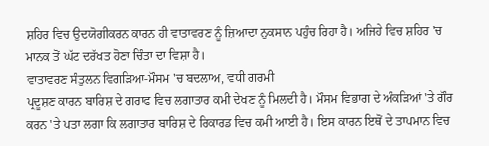ਸ਼ਹਿਰ ਵਿਚ ਉਦਯੋਗੀਕਰਨ ਕਾਰਨ ਹੀ ਵਾਤਾਵਰਣ ਨੂੰ ਜ਼ਿਆਦਾ ਨੁਕਸਾਨ ਪਹੁੰਚ ਰਿਹਾ ਹੈ। ਅਜਿਹੇ ਵਿਚ ਸ਼ਹਿਰ 'ਚ ਮਾਨਕ ਤੋਂ ਘੱਟ ਦਰੱਖਤ ਹੋਣਾ ਚਿੰਤਾ ਦਾ ਵਿਸ਼ਾ ਹੈ।
ਵਾਤਾਵਰਣ ਸੰਤੁਲਨ ਵਿਗੜਿਆ-ਮੌਸਮ 'ਚ ਬਦਲਾਅ, ਵਧੀ ਗਰਮੀ
ਪ੍ਰਦੂਸ਼ਣ ਕਾਰਨ ਬਾਰਿਸ਼ ਦੇ ਗਰਾਫ ਵਿਚ ਲਗਾਤਾਰ ਕਮੀ ਦੇਖਣ ਨੂੰ ਮਿਲਦੀ ਹੈ। ਮੌਸਮ ਵਿਭਾਗ ਦੇ ਅੰਕੜਿਆਂ 'ਤੇ ਗੌਰ ਕਰਨ 'ਤੇ ਪਤਾ ਲਗਾ ਕਿ ਲਗਾਤਾਰ ਬਾਰਿਸ਼ ਦੇ ਰਿਕਾਰਡ ਵਿਚ ਕਮੀ ਆਈ ਹੈ। ਇਸ ਕਾਰਨ ਇਥੋਂ ਦੇ ਤਾਪਮਾਨ ਵਿਚ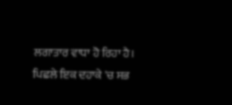ਲਗਾਤਾਰ ਵਾਧਾ ਹੋ ਰਿਹਾ ਹੈ। ਪਿਛਲੇ ਇਕ ਦਹਾਕੇ 'ਚ ਸਭ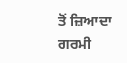ਤੋਂ ਜ਼ਿਆਦਾ ਗਰਮੀ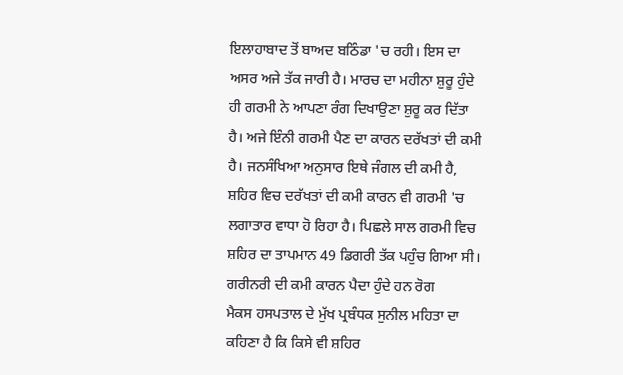ਇਲਾਹਾਬਾਦ ਤੋਂ ਬਾਅਦ ਬਠਿੰਡਾ 'ਚ ਰਹੀ। ਇਸ ਦਾ ਅਸਰ ਅਜੇ ਤੱਕ ਜਾਰੀ ਹੈ। ਮਾਰਚ ਦਾ ਮਹੀਨਾ ਸ਼ੁਰੂ ਹੁੰਦੇ ਹੀ ਗਰਮੀ ਨੇ ਆਪਣਾ ਰੰਗ ਦਿਖਾਉਣਾ ਸ਼ੁਰੂ ਕਰ ਦਿੱਤਾ ਹੈ। ਅਜੇ ਇੰਨੀ ਗਰਮੀ ਪੈਣ ਦਾ ਕਾਰਨ ਦਰੱਖਤਾਂ ਦੀ ਕਮੀ ਹੈ। ਜਨਸੰਖਿਆ ਅਨੁਸਾਰ ਇਥੇ ਜੰਗਲ ਦੀ ਕਮੀ ਹੈ, ਸ਼ਹਿਰ ਵਿਚ ਦਰੱਖਤਾਂ ਦੀ ਕਮੀ ਕਾਰਨ ਵੀ ਗਰਮੀ 'ਚ ਲਗਾਤਾਰ ਵਾਧਾ ਹੋ ਰਿਹਾ ਹੈ। ਪਿਛਲੇ ਸਾਲ ਗਰਮੀ ਵਿਚ ਸ਼ਹਿਰ ਦਾ ਤਾਪਮਾਨ 49 ਡਿਗਰੀ ਤੱਕ ਪਹੁੰਚ ਗਿਆ ਸੀ।
ਗਰੀਨਰੀ ਦੀ ਕਮੀ ਕਾਰਨ ਪੈਦਾ ਹੁੰਦੇ ਹਨ ਰੋਗ
ਮੈਕਸ ਹਸਪਤਾਲ ਦੇ ਮੁੱਖ ਪ੍ਰਬੰਧਕ ਸੁਨੀਲ ਮਹਿਤਾ ਦਾ ਕਹਿਣਾ ਹੈ ਕਿ ਕਿਸੇ ਵੀ ਸ਼ਹਿਰ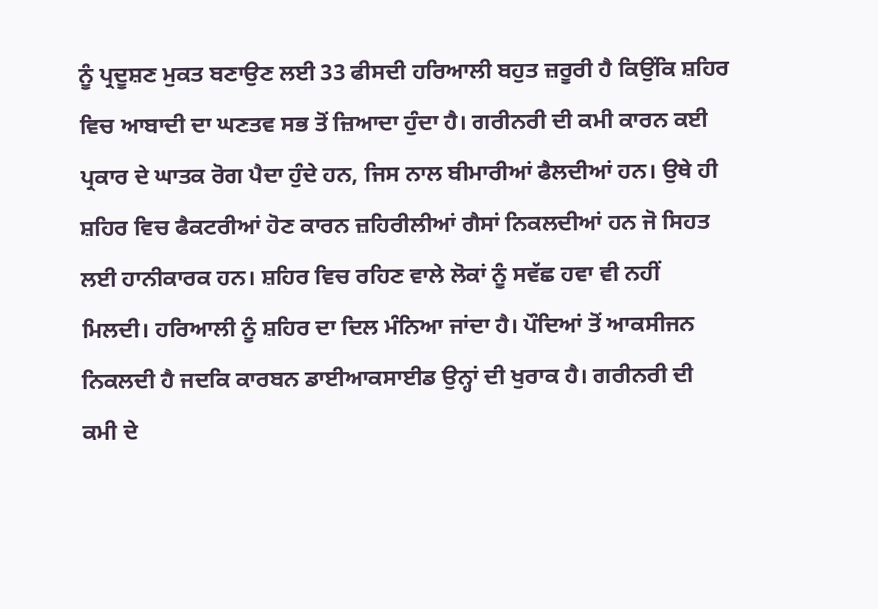ਨੂੰ ਪ੍ਰਦੂਸ਼ਣ ਮੁਕਤ ਬਣਾਉਣ ਲਈ 33 ਫੀਸਦੀ ਹਰਿਆਲੀ ਬਹੁਤ ਜ਼ਰੂਰੀ ਹੈ ਕਿਉਂਕਿ ਸ਼ਹਿਰ ਵਿਚ ਆਬਾਦੀ ਦਾ ਘਣਤਵ ਸਭ ਤੋਂ ਜ਼ਿਆਦਾ ਹੁੰਦਾ ਹੈ। ਗਰੀਨਰੀ ਦੀ ਕਮੀ ਕਾਰਨ ਕਈ ਪ੍ਰਕਾਰ ਦੇ ਘਾਤਕ ਰੋਗ ਪੈਦਾ ਹੁੰਦੇ ਹਨ, ਜਿਸ ਨਾਲ ਬੀਮਾਰੀਆਂ ਫੈਲਦੀਆਂ ਹਨ। ਉਥੇ ਹੀ ਸ਼ਹਿਰ ਵਿਚ ਫੈਕਟਰੀਆਂ ਹੋਣ ਕਾਰਨ ਜ਼ਹਿਰੀਲੀਆਂ ਗੈਸਾਂ ਨਿਕਲਦੀਆਂ ਹਨ ਜੋ ਸਿਹਤ ਲਈ ਹਾਨੀਕਾਰਕ ਹਨ। ਸ਼ਹਿਰ ਵਿਚ ਰਹਿਣ ਵਾਲੇ ਲੋਕਾਂ ਨੂੰ ਸਵੱਛ ਹਵਾ ਵੀ ਨਹੀਂ ਮਿਲਦੀ। ਹਰਿਆਲੀ ਨੂੰ ਸ਼ਹਿਰ ਦਾ ਦਿਲ ਮੰਨਿਆ ਜਾਂਦਾ ਹੈ। ਪੌਦਿਆਂ ਤੋਂ ਆਕਸੀਜਨ ਨਿਕਲਦੀ ਹੈ ਜਦਕਿ ਕਾਰਬਨ ਡਾਈਆਕਸਾਈਡ ਉਨ੍ਹਾਂ ਦੀ ਖੁਰਾਕ ਹੈ। ਗਰੀਨਰੀ ਦੀ ਕਮੀ ਦੇ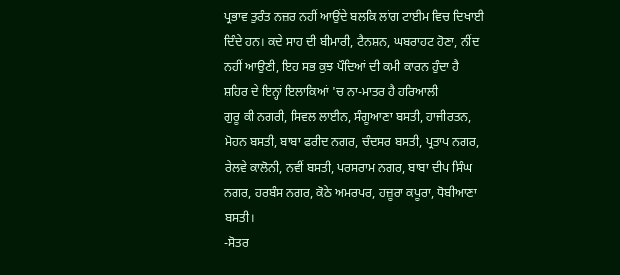ਪ੍ਰਭਾਵ ਤੁਰੰਤ ਨਜ਼ਰ ਨਹੀਂ ਆਉਂਦੇ ਬਲਕਿ ਲਾਂਗ ਟਾਈਮ ਵਿਚ ਦਿਖਾਈ ਦਿੰਦੇ ਹਨ। ਕਦੇ ਸਾਹ ਦੀ ਬੀਮਾਰੀ, ਟੈਨਸ਼ਨ, ਘਬਰਾਹਟ ਹੋਣਾ, ਨੀਂਦ ਨਹੀਂ ਆਉਣੀ, ਇਹ ਸਭ ਕੁਝ ਪੌਦਿਆਂ ਦੀ ਕਮੀ ਕਾਰਨ ਹੁੰਦਾ ਹੈ
ਸ਼ਹਿਰ ਦੇ ਇਨ੍ਹਾਂ ਇਲਾਕਿਆਂ 'ਚ ਨਾ-ਮਾਤਰ ਹੈ ਹਰਿਆਲੀ
ਗੁਰੂ ਕੀ ਨਗਰੀ, ਸਿਵਲ ਲਾਈਨ, ਸੰਗੂਆਣਾ ਬਸਤੀ, ਹਾਜੀਰਤਨ, ਮੋਹਨ ਬਸਤੀ, ਬਾਬਾ ਫਰੀਦ ਨਗਰ, ਚੰਦਸਰ ਬਸਤੀ, ਪ੍ਰਤਾਪ ਨਗਰ, ਰੇਲਵੇ ਕਾਲੋਨੀ, ਨਵੀਂ ਬਸਤੀ, ਪਰਸਰਾਮ ਨਗਰ, ਬਾਬਾ ਦੀਪ ਸਿੰਘ ਨਗਰ, ਹਰਬੰਸ ਨਗਰ, ਕੋਠੇ ਅਮਰਪਰ, ਹਜ਼ੂਰਾ ਕਪੂਰਾ, ਧੋਬੀਆਣਾ ਬਸਤੀ।
-ਸੋਤਰ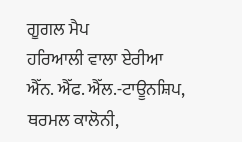ਗੂਗਲ ਮੈਪ
ਹਰਿਆਲੀ ਵਾਲਾ ਏਰੀਆ
ਐੱਨ. ਐੱਫ. ਐੱਲ.-ਟਾਊਨਸ਼ਿਪ, ਥਰਮਲ ਕਾਲੋਨੀ,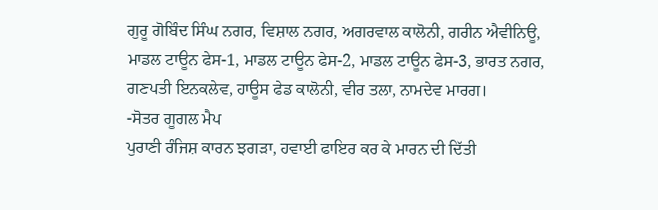ਗੁਰੂ ਗੋਬਿੰਦ ਸਿੰਘ ਨਗਰ, ਵਿਸ਼ਾਲ ਨਗਰ, ਅਗਰਵਾਲ ਕਾਲੋਨੀ, ਗਰੀਨ ਐਵੀਨਿਊ, ਮਾਡਲ ਟਾਊਨ ਫੇਸ-1, ਮਾਡਲ ਟਾਊਨ ਫੇਸ-2, ਮਾਡਲ ਟਾਊਨ ਫੇਸ-3, ਭਾਰਤ ਨਗਰ, ਗਣਪਤੀ ਇਨਕਲੇਵ, ਹਾਊਸ ਫੇਡ ਕਾਲੋਨੀ, ਵੀਰ ਤਲਾ, ਨਾਮਦੇਵ ਮਾਰਗ।
-ਸੋਤਰ ਗੂਗਲ ਮੈਪ
ਪੁਰਾਣੀ ਰੰਜਿਸ਼ ਕਾਰਨ ਝਗੜਾ, ਹਵਾਈ ਫਾਇਰ ਕਰ ਕੇ ਮਾਰਨ ਦੀ ਦਿੱਤੀ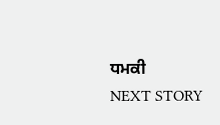ਧਮਕੀ
NEXT STORY